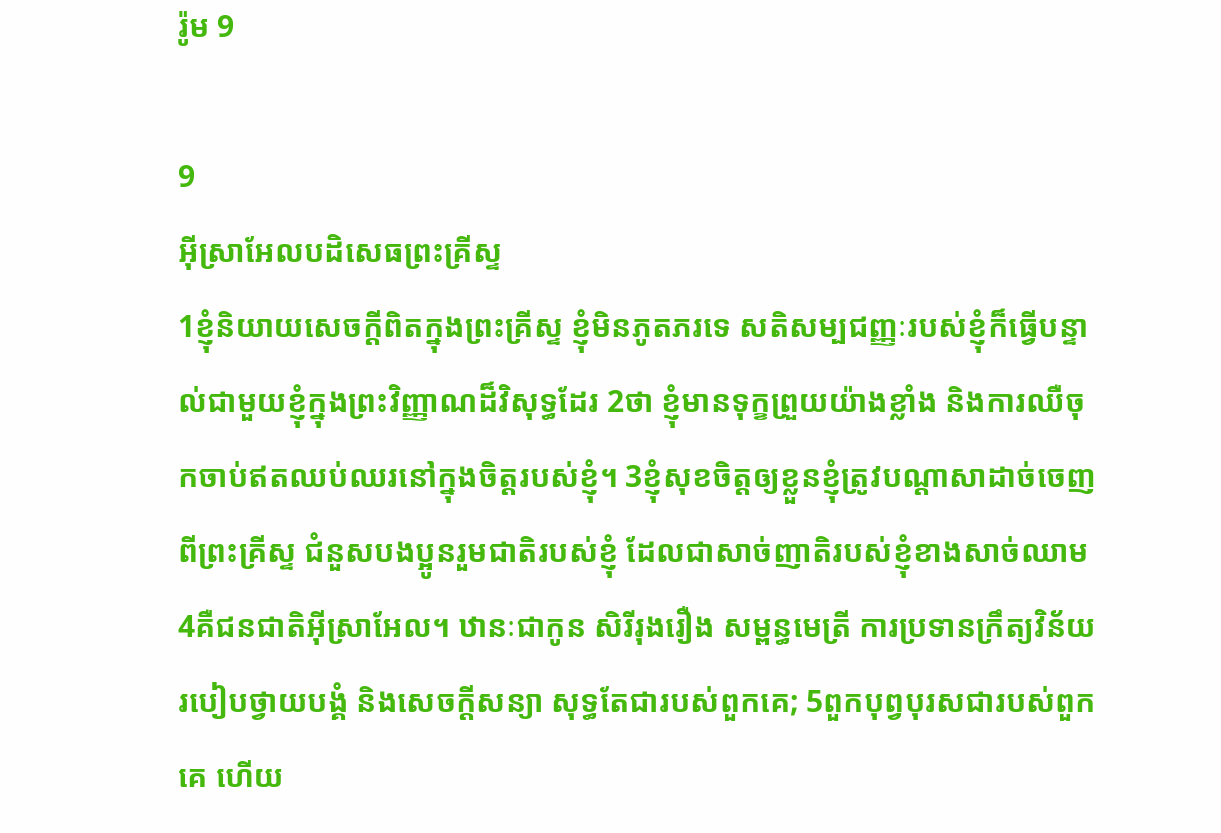រ៉ូម 9

9
អ៊ីស្រាអែលបដិសេធព្រះគ្រីស្ទ
1ខ្ញុំនិយាយសេចក្ដីពិតក្នុងព្រះគ្រីស្ទ ខ្ញុំមិនភូតភរទេ សតិសម្បជញ្ញៈរបស់ខ្ញុំក៏ធ្វើបន្ទាល់ជាមួយខ្ញុំក្នុងព្រះវិញ្ញាណដ៏វិសុទ្ធដែរ 2ថា ខ្ញុំមានទុក្ខព្រួយយ៉ាងខ្លាំង និងការឈឺចុកចាប់ឥតឈប់ឈរនៅក្នុងចិត្តរបស់ខ្ញុំ។ 3ខ្ញុំសុខចិត្តឲ្យខ្លួនខ្ញុំត្រូវបណ្ដាសាដាច់ចេញពីព្រះគ្រីស្ទ ជំនួសបងប្អូនរួមជាតិរបស់ខ្ញុំ ដែលជាសាច់ញាតិរបស់ខ្ញុំខាងសាច់ឈាម 4គឺជនជាតិអ៊ីស្រាអែល។ ឋានៈជាកូន សិរីរុងរឿង សម្ពន្ធមេត្រី ការប្រទានក្រឹត្យវិន័យ របៀបថ្វាយបង្គំ និងសេចក្ដីសន្យា សុទ្ធតែជារបស់ពួកគេ; 5ពួកបុព្វបុរសជារបស់ពួកគេ ហើយ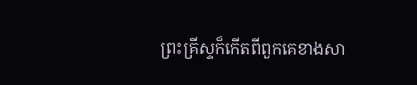ព្រះគ្រីស្ទក៏កើតពីពួកគេខាងសា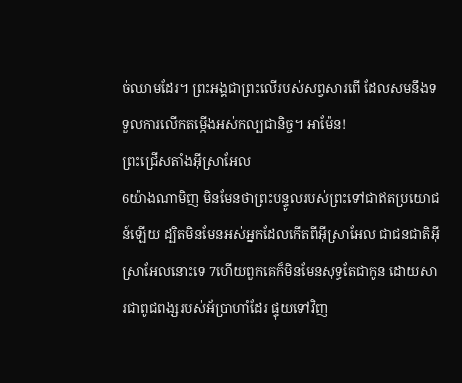ច់ឈាមដែរ។ ព្រះអង្គជាព្រះលើរបស់សព្វសារពើ ដែលសមនឹងទទួលការលើកតម្កើងអស់កល្បជានិច្ច។ អាម៉ែន!
ព្រះជ្រើសតាំងអ៊ីស្រាអែល
6យ៉ាងណាមិញ មិនមែនថាព្រះបន្ទូលរបស់ព្រះទៅជាឥតប្រយោជន៍ឡើយ ដ្បិតមិនមែនអស់អ្នកដែលកើតពីអ៊ីស្រាអែល ជាជនជាតិអ៊ីស្រាអែលនោះទេ 7ហើយពួកគេក៏មិនមែនសុទ្ធតែជាកូន ដោយសារជាពូជពង្សរបស់អ័ប្រាហាំដែរ ផ្ទុយទៅវិញ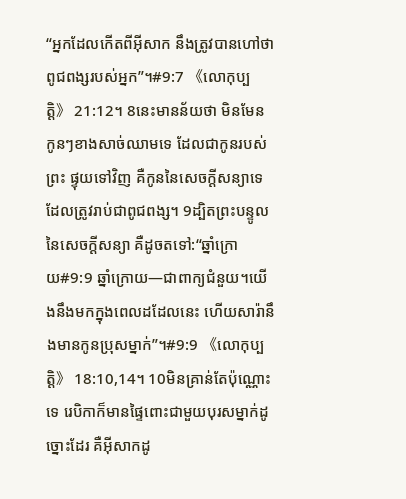“អ្នកដែលកើតពីអ៊ីសាក នឹងត្រូវបានហៅថាពូជពង្សរបស់អ្នក”។#9:7 《លោកុប្បត្តិ》 21:12។ 8នេះមានន័យថា មិនមែនកូនៗខាងសាច់ឈាមទេ ដែលជាកូនរបស់ព្រះ ផ្ទុយទៅវិញ គឺកូននៃសេចក្ដីសន្យាទេ ដែលត្រូវរាប់ជាពូជពង្ស។ 9ដ្បិតព្រះបន្ទូលនៃសេចក្ដីសន្យា គឺដូចតទៅ:“ឆ្នាំក្រោយ#9:9 ឆ្នាំក្រោយ―ជាពាក្យជំនួយ។យើងនឹងមកក្នុងពេលដដែលនេះ ហើយសារ៉ានឹងមានកូនប្រុសម្នាក់”។#9:9 《លោកុប្បត្តិ》 18:10,14។ 10មិនគ្រាន់តែប៉ុណ្ណោះទេ រេបិកាក៏មានផ្ទៃពោះជាមួយបុរសម្នាក់ដូច្នោះដែរ គឺអ៊ីសាកដូ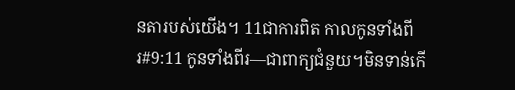នតារបស់យើង។ 11ជាការពិត កាលកូនទាំងពីរ#9:11 កូនទាំងពីរ―ជាពាក្យជំនួយ។មិនទាន់កើ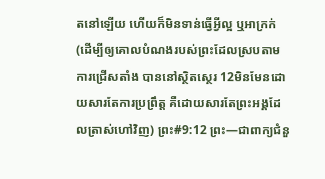តនៅឡើយ ហើយក៏មិនទាន់ធ្វើអ្វីល្អ ឬអាក្រក់ (ដើម្បីឲ្យគោលបំណងរបស់ព្រះដែលស្របតាមការជ្រើសតាំង បាននៅស្ថិតស្ថេរ 12មិនមែនដោយសារតែការប្រព្រឹត្ត គឺដោយសារតែព្រះអង្គដែលត្រាស់ហៅវិញ) ព្រះ#9:12 ព្រះ―ជាពាក្យជំនួ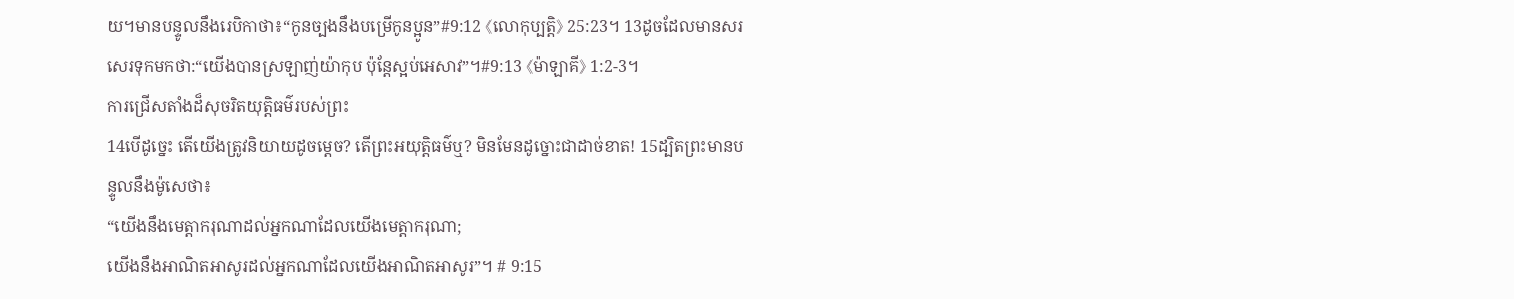យ។មានបន្ទូលនឹងរេបិកាថា៖“កូនច្បងនឹងបម្រើកូនប្អូន”#9:12 《លោកុប្បត្តិ》 25:23។ 13ដូចដែលមានសរសេរទុកមកថា:“យើងបានស្រឡាញ់យ៉ាកុប ប៉ុន្តែស្អប់អេសាវ”។#9:13 《ម៉ាឡាគី》 1:2-3។
ការជ្រើសតាំងដ៏សុចរិតយុត្តិធម៌របស់ព្រះ
14បើដូច្នេះ តើយើងត្រូវនិយាយដូចម្ដេច? តើព្រះអយុត្តិធម៌ឬ? មិនមែនដូច្នោះជាដាច់ខាត! 15ដ្បិតព្រះមានបន្ទូលនឹងម៉ូសេថា៖
“យើងនឹងមេត្តាករុណាដល់អ្នកណាដែលយើងមេត្តាករុណា;
យើងនឹងអាណិតអាសូរដល់អ្នកណាដែលយើងអាណិតអាសូរ”។ # 9:15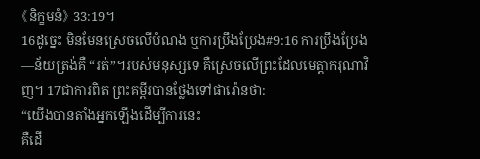《និក្ខមនំ》 33:19។
16ដូច្នេះ មិនមែនស្រេចលើបំណង ឬការប្រឹងប្រែង#9:16 ការប្រឹងប្រែង―ន័យត្រង់គឺ “រត់”។របស់មនុស្សទេ គឺស្រេចលើព្រះដែលមេត្តាករុណាវិញ។ 17ជាការពិត ព្រះគម្ពីរបានថ្លែងទៅផារ៉ោនថា:
“យើងបានតាំងអ្នកឡើងដើម្បីការនេះ
គឺដើ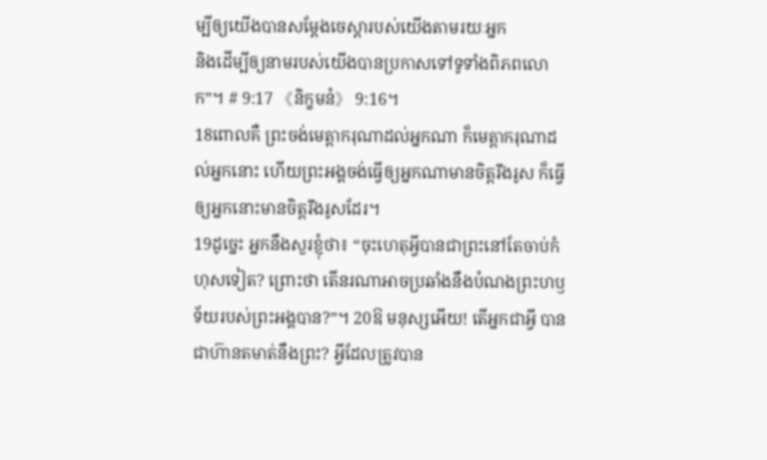ម្បីឲ្យយើងបានសម្ដែងចេស្ដារបស់យើងតាមរយៈអ្នក
និងដើម្បីឲ្យនាមរបស់យើងបានប្រកាសទៅទូទាំងពិភពលោក”។ # 9:17 《និក្ខមនំ》 9:16។
18ពោលគឺ ព្រះចង់មេត្តាករុណាដល់អ្នកណា ក៏មេត្តាករុណាដល់អ្នកនោះ ហើយព្រះអង្គចង់ធ្វើឲ្យអ្នកណាមានចិត្តរឹងរូស ក៏ធ្វើឲ្យអ្នកនោះមានចិត្តរឹងរូសដែរ។
19ដូច្នេះ អ្នកនឹងសួរខ្ញុំថា៖ “ចុះហេតុអ្វីបានជាព្រះនៅតែចាប់កំហុសទៀត? ព្រោះថា តើនរណាអាចប្រឆាំងនឹងបំណងព្រះហឫទ័យរបស់ព្រះអង្គបាន?”។ 20ឱ មនុស្សអើយ! តើអ្នកជាអ្វី បានជាហ៊ានតមាត់នឹងព្រះ? អ្វីដែលត្រូវបាន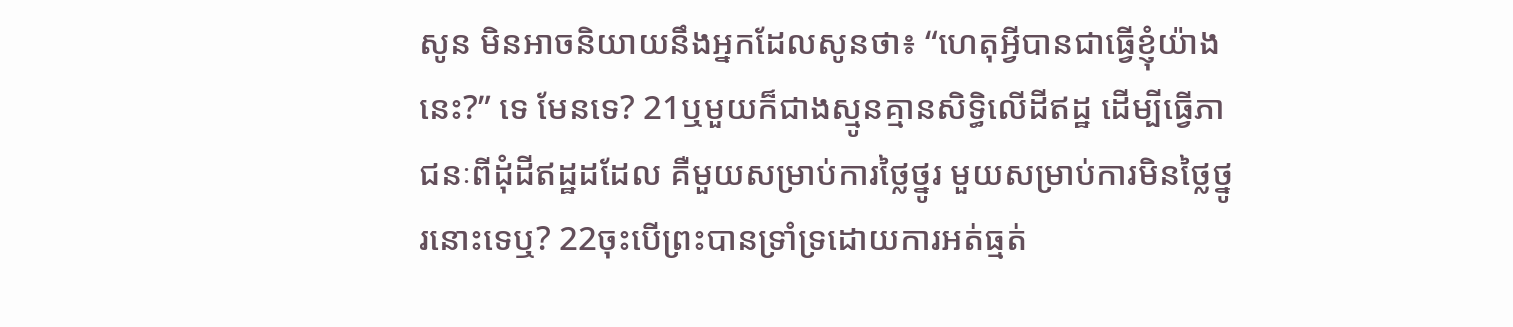សូន មិនអាចនិយាយនឹងអ្នកដែលសូនថា៖ “ហេតុអ្វីបានជាធ្វើខ្ញុំយ៉ាងនេះ?” ទេ មែនទេ? 21ឬមួយក៏ជាងស្មូនគ្មានសិទ្ធិលើដីឥដ្ឋ ដើម្បីធ្វើភាជនៈពីដុំដីឥដ្ឋដដែល គឺមួយសម្រាប់ការថ្លៃថ្នូរ មួយសម្រាប់ការមិនថ្លៃថ្នូរនោះទេឬ? 22ចុះបើព្រះបានទ្រាំទ្រដោយការអត់ធ្មត់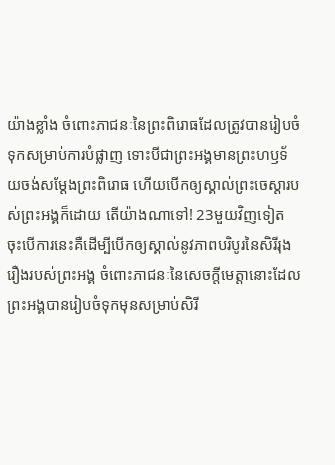យ៉ាងខ្លាំង ចំពោះភាជនៈនៃព្រះពិរោធដែលត្រូវបានរៀបចំទុកសម្រាប់ការបំផ្លាញ ទោះបីជាព្រះអង្គមានព្រះហឫទ័យចង់សម្ដែងព្រះពិរោធ ហើយបើកឲ្យស្គាល់ព្រះចេស្ដារបស់ព្រះអង្គក៏ដោយ តើយ៉ាងណាទៅ! 23មួយវិញទៀត ចុះបើការនេះគឺដើម្បីបើកឲ្យស្គាល់នូវភាពបរិបូរនៃសិរីរុងរឿងរបស់ព្រះអង្គ ចំពោះភាជនៈនៃសេចក្ដីមេត្តានោះដែលព្រះអង្គបានរៀបចំទុកមុនសម្រាប់សិរី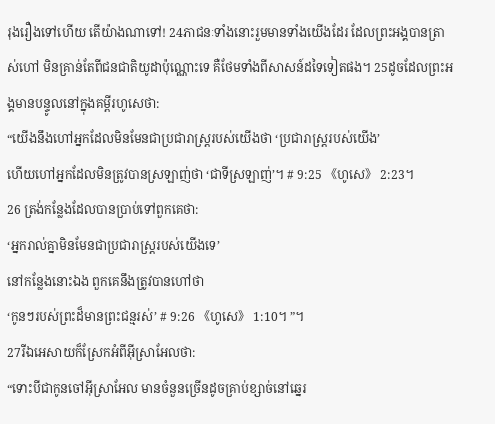រុងរឿងទៅហើយ តើយ៉ាងណាទៅ! 24ភាជនៈទាំងនោះរួមមានទាំងយើងដែរ ដែលព្រះអង្គបានត្រាស់ហៅ មិនគ្រាន់តែពីជនជាតិយូដាប៉ុណ្ណោះទេ គឺថែមទាំងពីសាសន៍ដទៃទៀតផង។ 25ដូចដែលព្រះអង្គមានបន្ទូលនៅក្នុងគម្ពីរហូសេថា:
“យើងនឹងហៅអ្នកដែលមិនមែនជាប្រជារាស្ត្ររបស់យើងថា ‘ប្រជារាស្ត្ររបស់យើង’
ហើយហៅអ្នកដែលមិនត្រូវបានស្រឡាញ់ថា ‘ជាទីស្រឡាញ់’។ # 9:25 《ហូសេ》 2:23។
26 ត្រង់កន្លែងដែលបានប្រាប់ទៅពួកគេថា:
‘អ្នករាល់គ្នាមិនមែនជាប្រជារាស្ត្ររបស់យើងទេ’
នៅកន្លែងនោះឯង ពួកគេនឹងត្រូវបានហៅថា
‘កូនៗរបស់ព្រះដ៏មានព្រះជន្មរស់’ # 9:26 《ហូសេ》 1:10។ ”។
27រីឯអេសាយក៏ស្រែកអំពីអ៊ីស្រាអែលថា:
“ទោះបីជាកូនចៅអ៊ីស្រាអែល មានចំនួនច្រើនដូចគ្រាប់ខ្សាច់នៅឆ្នេរ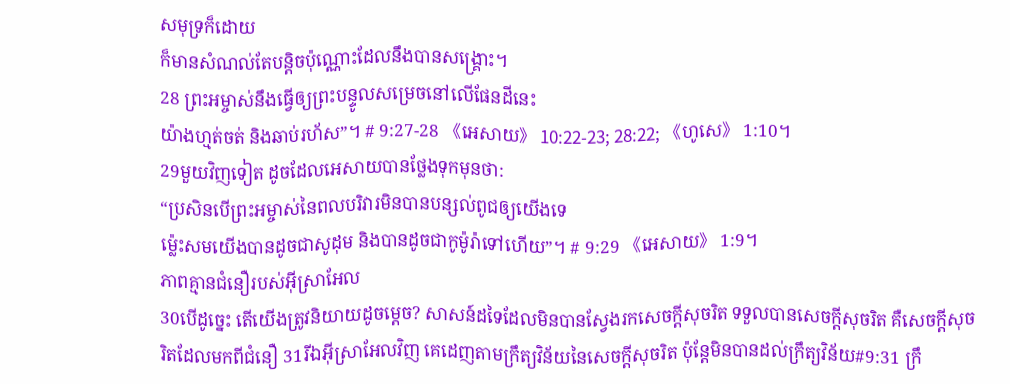សមុទ្រក៏ដោយ
ក៏មានសំណល់តែបន្តិចប៉ុណ្ណោះដែលនឹងបានសង្គ្រោះ។
28 ព្រះអម្ចាស់នឹងធ្វើឲ្យព្រះបន្ទូលសម្រេចនៅលើផែនដីនេះ
យ៉ាងហ្មត់ចត់ និងឆាប់រហ័ស”។ # 9:27-28 《អេសាយ》 10:22-23; 28:22; 《ហូសេ》 1:10។
29មួយវិញទៀត ដូចដែលអេសាយបានថ្លែងទុកមុនថា:
“ប្រសិនបើព្រះអម្ចាស់នៃពលបរិវារមិនបានបន្សល់ពូជឲ្យយើងទេ
ម្ល៉េះសមយើងបានដូចជាសូដុម និងបានដូចជាកូម៉ូរ៉ាទៅហើយ”។ # 9:29 《អេសាយ》 1:9។
ភាពគ្មានជំនឿរបស់អ៊ីស្រាអែល
30បើដូច្នេះ តើយើងត្រូវនិយាយដូចម្ដេច? សាសន៍ដទៃដែលមិនបានស្វែងរកសេចក្ដីសុចរិត ទទួលបានសេចក្ដីសុចរិត គឺសេចក្ដីសុចរិតដែលមកពីជំនឿ 31រីឯអ៊ីស្រាអែលវិញ គេដេញតាមក្រឹត្យវិន័យនៃសេចក្ដីសុចរិត ប៉ុន្តែមិនបានដល់ក្រឹត្យវិន័យ#9:31 ក្រឹ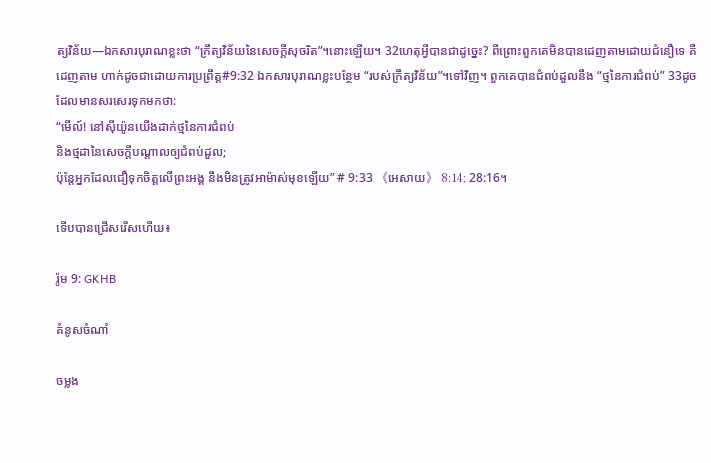ត្យវិន័យ―ឯកសារបុរាណខ្លះថា “ក្រឹត្យវិន័យនៃសេចក្ដីសុចរិត”។នោះឡើយ។ 32ហេតុអ្វីបានជាដូច្នេះ? ពីព្រោះពួកគេមិនបានដេញតាមដោយជំនឿទេ គឺដេញតាម ហាក់ដូចជាដោយការប្រព្រឹត្ត#9:32 ឯកសារបុរាណខ្លះបន្ថែម “របស់ក្រឹត្យវិន័យ”។ទៅវិញ។ ពួកគេបានជំពប់ដួលនឹង “ថ្មនៃការជំពប់” 33ដូចដែលមានសរសេរទុកមកថា:
“មើល៍! នៅស៊ីយ៉ូនយើងដាក់ថ្មនៃការជំពប់
និងថ្មដានៃសេចក្ដីបណ្ដាលឲ្យជំពប់ដួល;
ប៉ុន្តែអ្នកដែលជឿទុកចិត្តលើព្រះអង្គ នឹងមិនត្រូវអាម៉ាស់មុខឡើយ” # 9:33 《អេសាយ》 8:14; 28:16។

ទើបបានជ្រើសរើសហើយ៖

រ៉ូម 9: GKHB

គំនូសចំណាំ

ចម្លង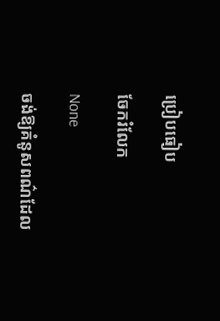ប្រៀបធៀប

ចែករំលែក

None

ចង់ឱ្យគំនូសពណ៌ដែល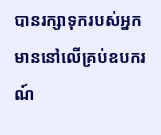បានរក្សាទុករបស់អ្នក មាននៅលើគ្រប់ឧបករណ៍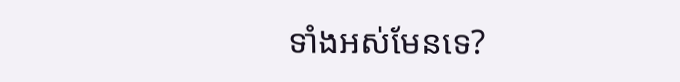ទាំងអស់មែនទេ?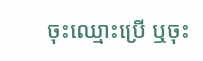ចុះឈ្មោះប្រើ ឬចុះ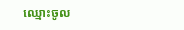ឈ្មោះចូល